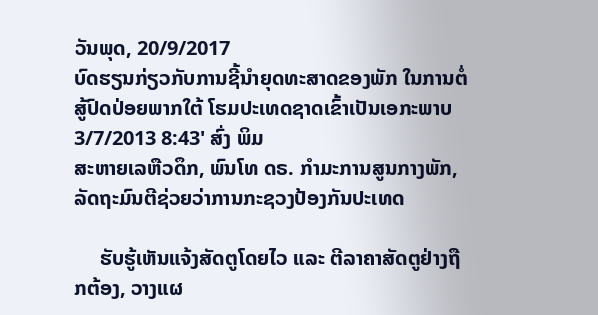ວັນພຸດ, 20/9/2017
ບົດຮຽນກ່ຽວກັບການຊີ້ນຳຍຸດທະສາດຂອງພັກ ໃນການຕໍ່ສູ້ປົດປ່ອຍພາກໃຕ້ ໂຮມປະເທດຊາດເຂົ້າເປັນເອກະພາບ
3/7/2013 8:43' ສົ່ງ ພິມ
ສະຫາຍເລຫືວດຶກ, ພົນໂທ ດຣ. ກຳມະການສູນກາງພັກ, ລັດຖະມົນຕີຊ່ວຍວ່າການກະຊວງປ້ອງກັນປະເທດ

     ຮັບຮູ້ເຫັນແຈ້ງສັດຕູໂດຍໄວ ແລະ ຕີລາຄາສັດຕູຢ່າງຖືກຕ້ອງ, ວາງແຜ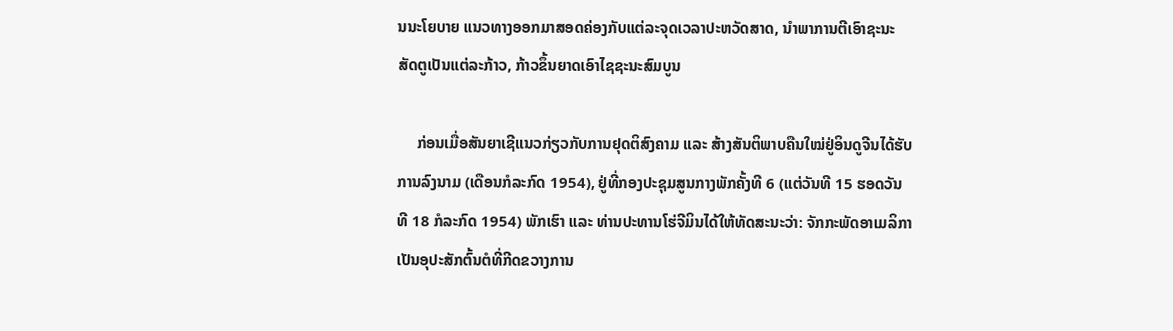ນນະໂຍບາຍ ແນວທາງອອກມາສອດຄ່ອງກັບແຕ່ລະຈຸດເວລາປະຫວັດສາດ, ນຳພາການຕີເອົາຊະນະສັດຕູເປັນແຕ່ລະກ້າວ, ກ້າວຂຶ້ນຍາດເອົາໄຊຊະນະສົມບູນ

     ກ່ອນເມື່ອສັນຍາເຊີແນວກ່ຽວກັບການຢຸດຕິສົງຄາມ ແລະ ສ້າງສັນຕິພາບຄືນໃໝ່ຢູ່ອິນດູຈີນໄດ້ຮັບການລົງນາມ (ເດືອນກໍລະກົດ 1954), ຢູ່ທີ່ກອງປະຊຸມສູນກາງພັກຄັ້ງທີ 6 (ແຕ່ວັນທີ 15 ຮອດວັນທີ 18 ກໍລະກົດ 1954) ພັກເຮົາ ແລະ ທ່ານປະທານໂຮ່ຈີມິນໄດ້ໃຫ້ທັດສະນະວ່າ: ຈັກກະພັດອາເມລິກາເປັນອຸປະສັກຕົ້ນຕໍທີ່ກີດຂວາງການ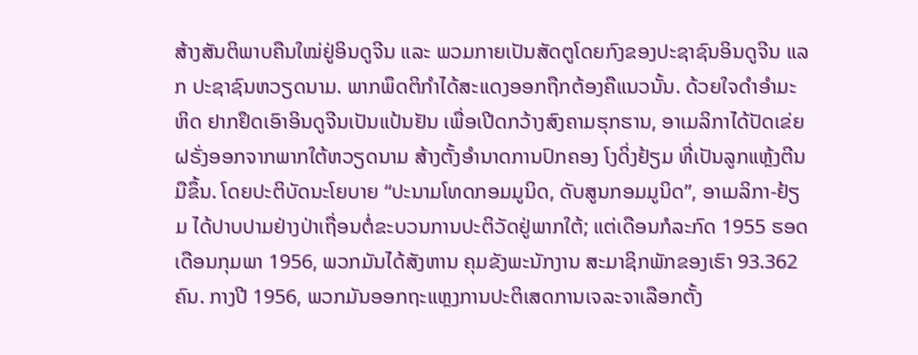ສ້າງສັນຕິພາບຄືນໃໝ່ຢູ່ອິນດູຈີນ ແລະ ພວມກາຍເປັນສັດຕູໂດຍກົງຂອງປະຊາຊົນອິນດູຈີນ ແລກ ປະຊາຊົນຫວຽດນາມ. ພາກພຶດຕິກຳໄດ້ສະແດງອອກຖືກຕ້ອງຄືແນວນັ້ນ. ດ້ວຍໃຈດຳອຳມະຫິດ ຢາກຢຶດເອົາອິນດູຈີນເປັນແປ້ນຢັນ ເພື່ອເປີດກວ້າງສົງຄາມຮຸກຮານ, ອາເມລິກາໄດ້ປັດເຂ່ຍຝຣັ່ງອອກຈາກພາກໃຕ້ຫວຽດນາມ ສ້າງຕັ້ງອຳນາດການປົກຄອງ ໂງດິ່ງຢ້ຽມ ທີ່ເປັນລູກແຫຼ້ງຕີນມືຂຶ້ນ. ໂດຍປະຕິບັດນະໂຍບາຍ “ປະນາມໂທດກອມມູນິດ, ດັບສູນກອມມູນິດ”, ອາເມລິກາ-ຢ້ຽມ ໄດ້ປາບປາມຢ່າງປ່າເຖື່ອນຕໍ່ຂະບວນການປະຕິວັດຢູ່ພາກໃຕ້; ແຕ່ເດືອນກໍລະກົດ 1955 ຮອດເດືອນກຸມພາ 1956, ພວກມັນໄດ້ສັງຫານ ຄຸມຂັງພະນັກງານ ສະມາຊິກພັກຂອງເຮົາ 93.362 ຄົນ. ກາງປີ 1956, ພວກມັນອອກຖະແຫຼງການປະຕິເສດການເຈລະຈາເລືອກຕັ້ງ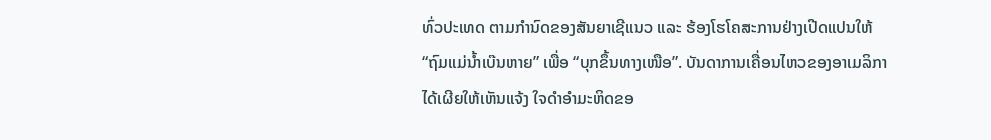ທົ່ວປະເທດ ຕາມກຳນົດຂອງສັນຍາເຊີແນວ ແລະ ຮ້ອງໂຮໂຄສະການຢ່າງເປີດແປນໃຫ້ “ຖົມແມ່ນ້ຳເບ໊ນຫາຍ” ເພື່ອ “ບຸກຂຶ້ນທາງເໜືອ”. ບັນດາການເຄື່ອນໄຫວຂອງອາເມລິກາໄດ້ເຜີຍໃຫ້ເຫັນແຈ້ງ ໃຈດຳອຳມະຫິດຂອ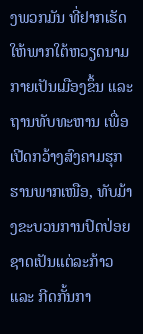ງພວກມັນ ທີ່ຢາກເຮັດໃຫ້ພາກໃຕ້ຫວຽດນາມກາຍເປັນເມືອງຂຶ້ນ ແລະ ຖານທັບທະຫານ ເພື່ອເປີດກວ້າງສົງຄາມຮຸກຮານພາກເໜືອ, ທັບມ້າງຂະບວນການປົດປ່ອຍຊາດເປັນແຕ່ລະກ້າວ ແລະ ກີດກັ້ນກາ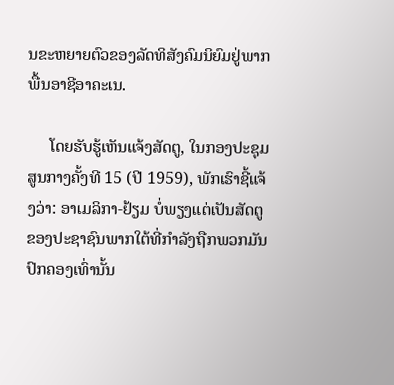ນຂະຫຍາຍຕົວຂອງລັດທິສັງຄົມນິຍົມຢູ່ພາກພື້ນອາຊີອາຄະເນ.

     ໂດຍຮັບຮູ້ເຫັນແຈ້ງສັດຕູ, ໃນກອງປະຊຸມສູນກາງຄັ້ງທີ 15 (ປີ 1959), ພັກເຮົາຊີ້ແຈ້ງວ່າ: ອາເມລິກາ-ຢ້ຽມ ບໍ່ພຽງແຕ່ເປັນສັດຕູ ຂອງປະຊາຊົນພາກໃຕ້ທີ່ກຳລັງຖືກພວກມັນປົກຄອງເທົ່ານັ້ນ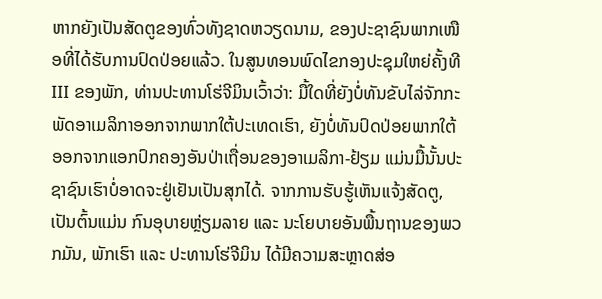ຫາກຍັງເປັນສັດຕູຂອງທົ່ວທັງຊາດຫວຽດນາມ, ຂອງປະຊາຊົນພາກເໜືອທີ່ໄດ້ຮັບການປົດປ່ອຍແລ້ວ. ໃນສູນທອນພົດໄຂກອງປະຊຸມໃຫຍ່ຄັ້ງທີ III ຂອງພັກ, ທ່ານປະທານໂຮ່ຈີມິນເວົ້າວ່າ: ມື້ໃດທີ່ຍັງບໍ່ທັນຂັບໄລ່ຈັກກະພັດອາເມລິກາອອກຈາກພາກໃຕ້ປະເທດເຮົາ, ຍັງບໍ່ທັນປົດປ່ອຍພາກໃຕ້ອອກຈາກແອກປົກຄອງອັນປ່າເຖື່ອນຂອງອາເມລິກາ-ຢ້ຽມ ແມ່ນມື້ນັ້ນປະຊາຊົນເຮົາບໍ່ອາດຈະຢູ່ເຢັນເປັນສຸກໄດ້. ຈາກການຮັບຮູ້ເຫັນແຈ້ງສັດຕູ, ເປັນຕົ້ນແມ່ນ ກົນອຸບາຍຫຼ່ຽມລາຍ ແລະ ນະໂຍບາຍອັນພື້ນຖານຂອງພວກມັນ, ພັກເຮົາ ແລະ ປະທານໂຮ່ຈີມິນ ໄດ້ມີຄວາມສະຫຼາດສ່ອ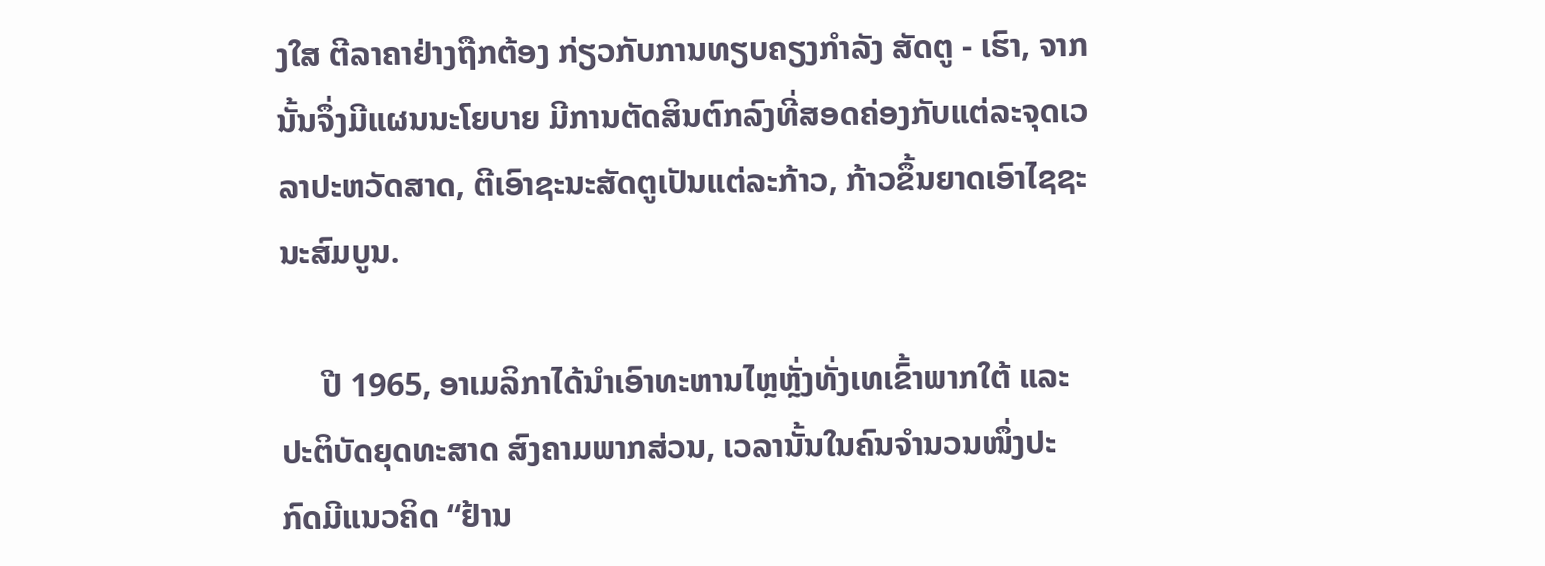ງໃສ ຕີລາຄາຢ່າງຖືກຕ້ອງ ກ່ຽວກັບການທຽບຄຽງກຳລັງ ສັດຕູ - ເຮົາ, ຈາກນັ້ນຈຶ່ງມີແຜນນະໂຍບາຍ ມີການຕັດສິນຕົກລົງທີ່ສອດຄ່ອງກັບແຕ່ລະຈຸດເວລາປະຫວັດສາດ, ຕີເອົາຊະນະສັດຕູເປັນແຕ່ລະກ້າວ, ກ້າວຂຶ້ນຍາດເອົາໄຊຊະນະສົມບູນ.

     ປີ 1965, ອາເມລິກາໄດ້ນຳເອົາທະຫານໄຫຼຫຼັ່ງທັ່ງເທເຂົ້າພາກໃຕ້ ແລະ ປະຕິບັດຍຸດທະສາດ ສົງຄາມພາກສ່ວນ, ເວລານັ້ນໃນຄົນຈຳນວນໜຶ່ງປະກົດມີແນວຄິດ “ຢ້ານ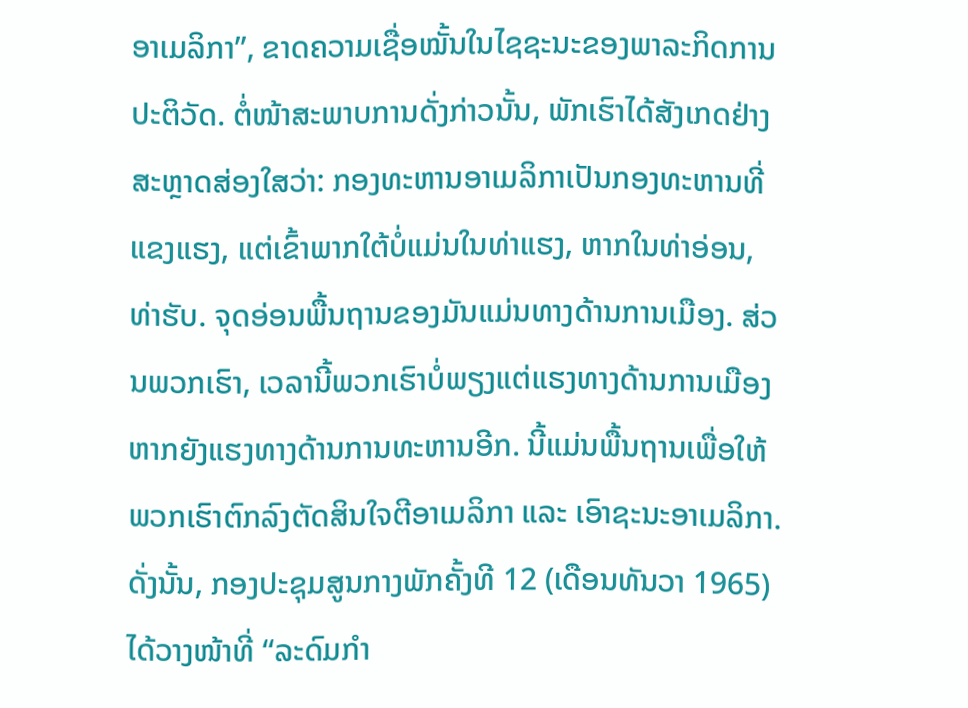ອາເມລິກາ”, ຂາດຄວາມເຊື່ອໝັ້ນໃນໄຊຊະນະຂອງພາລະກິດການປະຕິວັດ. ຕໍ່ໜ້າສະພາບການດັ່ງກ່າວນັ້ນ, ພັກເຮົາໄດ້ສັງເກດຢ່າງສະຫຼາດສ່ອງໃສວ່າ: ກອງທະຫານອາເມລິກາເປັນກອງທະຫານທີ່ແຂງແຮງ, ແຕ່ເຂົ້າພາກໃຕ້ບໍ່ແມ່ນໃນທ່າແຮງ, ຫາກໃນທ່າອ່ອນ, ທ່າຮັບ. ຈຸດອ່ອນພື້ນຖານຂອງມັນແມ່ນທາງດ້ານການເມືອງ. ສ່ວນພວກເຮົາ, ເວລານີ້ພວກເຮົາບໍ່ພຽງແຕ່ແຮງທາງດ້ານການເມືອງ ຫາກຍັງແຮງທາງດ້ານການທະຫານອີກ. ນີ້ແມ່ນພື້ນຖານເພື່ອໃຫ້ພວກເຮົາຕົກລົງຕັດສິນໃຈຕີອາເມລິກາ ແລະ ເອົາຊະນະອາເມລິກາ. ດັ່ງນັ້ນ, ກອງປະຊຸມສູນກາງພັກຄັ້ງທີ 12 (ເດືອນທັນວາ 1965) ໄດ້ວາງໜ້າທີ່ “ລະດົມກຳ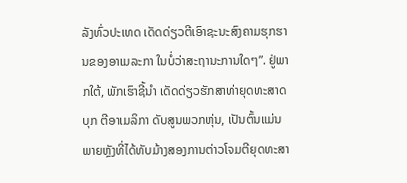ລັງທົ່ວປະເທດ ເດັດດ່ຽວຕີເອົາຊະນະສົງຄາມຮຸກຮານຂອງອາເມລະກາ ໃນບໍ່ວ່າສະຖານະການໃດໆ”. ຢູ່ພາກໃຕ້, ພັກເຮົາຊີ້ນຳ ເດັດດ່ຽວຮັກສາທ່າຍຸດທະສາດບຸກ ຕີອາເມລິກາ ດັບສູນພວກຫຸ່ນ, ເປັນຕົ້ນແມ່ນພາຍຫຼັງທີ່ໄດ້ທັບມ້າງສອງການຕ່າວໂຈມຕີຍຸດທະສາ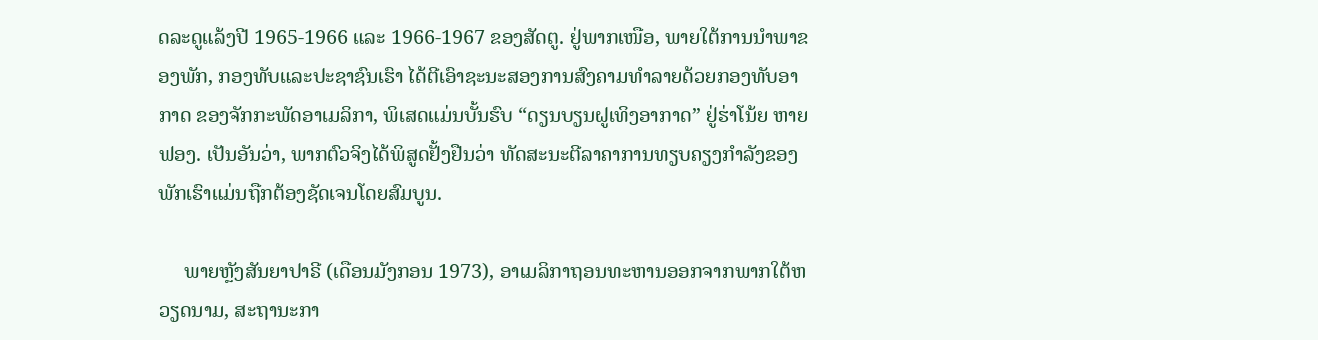ດລະດູແລ້ງປີ 1965-1966 ແລະ 1966-1967 ຂອງສັດຕູ. ຢູ່ພາກເໜືອ, ພາຍໃຕ້ການນຳພາຂອງພັກ, ກອງທັບແລະປະຊາຊົນເຮົາ ໄດ້ຕີເອົາຊະນະສອງການສົງຄາມທຳລາຍດ້ວຍກອງທັບອາກາດ ຂອງຈັກກະພັດອາເມລິກາ, ພິເສດແມ່ນບັ້ນຮົບ “ດຽນບຽນຝູເທິງອາກາດ” ຢູ່ຮ່າໂນ້ຍ ຫາຍຟອງ. ເປັນອັນວ່າ, ພາກຕົວຈິງໄດ້ພິສູດຢັ້ງຢືນວ່າ ທັດສະນະຕີລາຄາການທຽບຄຽງກຳລັງຂອງພັກເຮົາແມ່ນຖືກຕ້ອງຊັດເຈນໂດຍສົມບູນ.

     ພາຍຫຼັງສັນຍາປາຣີ (ເດືອນມັງກອນ 1973), ອາເມລິກາຖອນທະຫານອອກຈາກພາກໃຕ້ຫວຽດນາມ, ສະຖານະກາ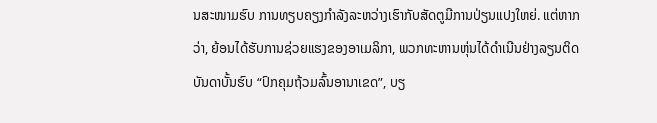ນສະໜາມຮົບ ການທຽບຄຽງກຳລັງລະຫວ່າງເຮົາກັບສັດຕູມີການປ່ຽນແປງໃຫຍ່. ແຕ່ຫາກວ່າ, ຍ້ອນໄດ້ຮັບການຊ່ວຍແຮງຂອງອາເມລິກາ, ພວກທະຫານຫຸ່ນໄດ້ດຳເນີນຢ່າງລຽນຕິດບັນດາບັ້ນຮົບ “ປົກຄຸມຖ້ວມລົ້ນອານາເຂດ”, ບຽ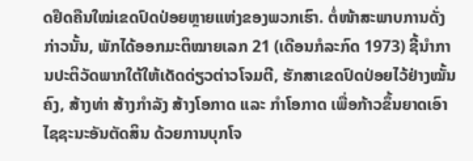ດຢຶດຄືນໃໝ່ເຂດປົດປ່ອຍຫຼາຍແຫ່ງຂອງພວກເຮົາ. ຕໍ່ໜ້າສະພາບການດັ່ງກ່າວນັ້ນ, ພັກໄດ້ອອກມະຕິໝາຍເລກ 21 (ເດືອນກໍລະກົດ 1973) ຊີ້ນຳການປະຕິວັດພາກໃຕ້ໃຫ້ເດັດດ່ຽວຕ່າວໂຈມຕີ, ຮັກສາເຂດປົດປ່ອຍໄວ້ຢ່າງໝັ້ນຄົງ, ສ້າງທ່າ ສ້າງກຳລັງ ສ້າງໂອກາດ ແລະ ກຳໂອກາດ ເພື່ອກ້າວຂຶ້ນຍາດເອົາໄຊຊະນະອັນຕັດສິນ ດ້ວຍການບຸກໂຈ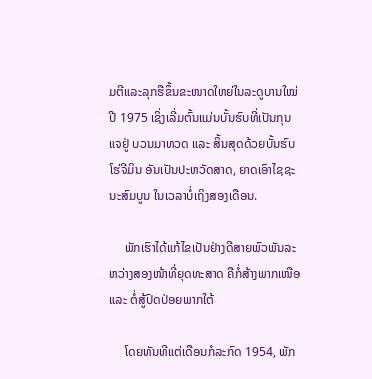ມຕີແລະລຸກຮືຂຶ້ນຂະໜາດໃຫຍ່ໃນລະດູບານໃໝ່ປີ 1975 ເຊິ່ງເລີ່ມຕົ້ນແມ່ນບັ້ນຮົບທີ່ເປັນກຸນແຈຢູ່ ບວນມາທວດ ແລະ ສິ້ນສຸດດ້ວຍບັ້ນຮົບໂຮ່ຈີມິນ ອັນເປັນປະຫວັດສາດ, ຍາດເອົາໄຊຊະນະສົມບູນ ໃນເວລາບໍ່ເຖິງສອງເດືອນ.

     ພັກເຮົາໄດ້ແກ້ໄຂເປັນຢ່າງດີສາຍພົວພັນລະຫວ່າງສອງໜ້າທີ່ຍຸດທະສາດ ຄືກໍ່ສ້າງພາກເໜືອ ແລະ ຕໍ່ສູ້ປົດປ່ອຍພາກໃຕ້

     ໂດຍທັນທີແຕ່ເດືອນກໍລະກົດ 1954, ພັກ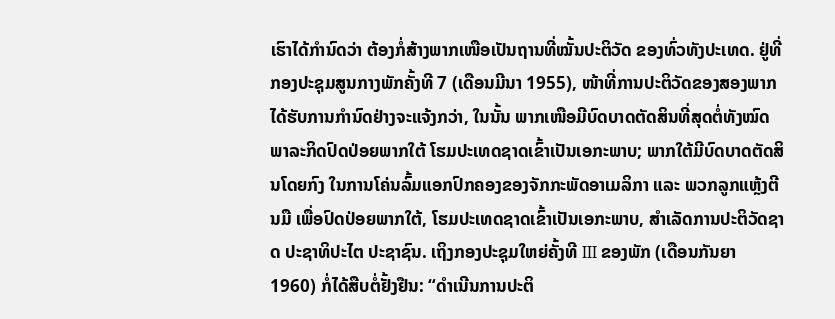ເຮົາໄດ້ກຳນົດວ່າ ຕ້ອງກໍ່ສ້າງພາກເໜືອເປັນຖານທີ່ໝັ້ນປະຕິວັດ ຂອງທົ່ວທັງປະເທດ. ຢູ່ທີ່ກອງປະຊຸມສູນກາງພັກຄັ້ງທີ 7 (ເດືອນມີນາ 1955), ໜ້າທີ່ການປະຕິວັດຂອງສອງພາກໄດ້ຮັບການກຳນົດຢ່າງຈະແຈ້ງກວ່າ, ໃນນັ້ນ ພາກເໜືອມີບົດບາດຕັດສິນທີ່ສຸດຕໍ່ທັງໝົດພາລະກິດປົດປ່ອຍພາກໃຕ້ ໂຮມປະເທດຊາດເຂົ້າເປັນເອກະພາບ; ພາກໃຕ້ມີບົດບາດຕັດສິນໂດຍກົງ ໃນການໂຄ່ນລົ້ມແອກປົກຄອງຂອງຈັກກະພັດອາເມລິກາ ແລະ ພວກລູກແຫຼ້ງຕີນມື ເພື່ອປົດປ່ອຍພາກໃຕ້, ໂຮມປະເທດຊາດເຂົ້າເປັນເອກະພາບ, ສຳເລັດການປະຕິວັດຊາດ ປະຊາທິປະໄຕ ປະຊາຊົນ. ເຖິງກອງປະຊຸມໃຫຍ່ຄັ້ງທີ III ຂອງພັກ (ເດືອນກັນຍາ 1960) ກໍ່ໄດ້ສືບຕໍ່ຢັ້ງຢືນ: “ດຳເນີນການປະຕິ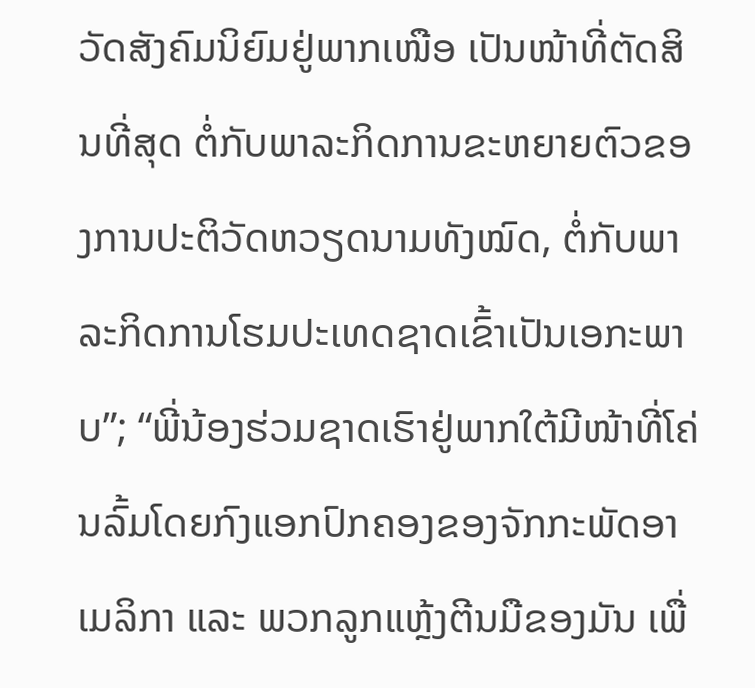ວັດສັງຄົມນິຍົມຢູ່ພາກເໜືອ ເປັນໜ້າທີ່ຕັດສິນທີ່ສຸດ ຕໍ່ກັບພາລະກິດການຂະຫຍາຍຕົວຂອງການປະຕິວັດຫວຽດນາມທັງໝົດ, ຕໍ່ກັບພາລະກິດການໂຮມປະເທດຊາດເຂົ້າເປັນເອກະພາບ”; “ພີ່ນ້ອງຮ່ວມຊາດເຮົາຢູ່ພາກໃຕ້ມີໜ້າທີ່ໂຄ່ນລົ້ມໂດຍກົງແອກປົກຄອງຂອງຈັກກະພັດອາເມລິກາ ແລະ ພວກລູກແຫຼ້ງຕີນມືຂອງມັນ ເພື່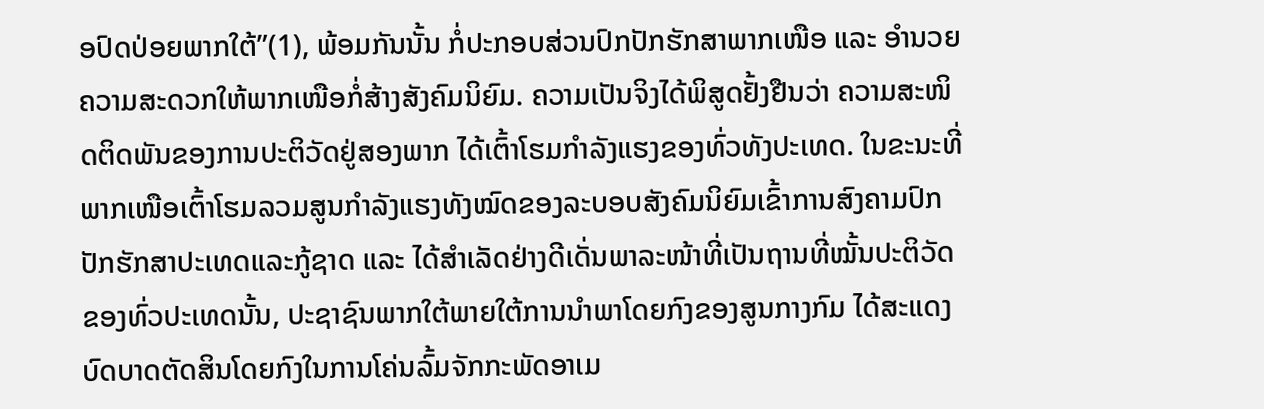ອປົດປ່ອຍພາກໃຕ້”(1), ພ້ອມກັນນັ້ນ ກໍ່ປະກອບສ່ວນປົກປັກຮັກສາພາກເໜືອ ແລະ ອຳນວຍຄວາມສະດວກໃຫ້ພາກເໜືອກໍ່ສ້າງສັງຄົມນິຍົມ. ຄວາມເປັນຈິງໄດ້ພິສູດຢັ້ງຢືນວ່າ ຄວາມສະໜິດຕິດພັນຂອງການປະຕິວັດຢູ່ສອງພາກ ໄດ້ເຕົ້າໂຮມກຳລັງແຮງຂອງທົ່ວທັງປະເທດ. ໃນຂະນະທີ່ພາກເໜືອເຕົ້າໂຮມລວມສູນກຳລັງແຮງທັງໝົດຂອງລະບອບສັງຄົມນິຍົມເຂົ້າການສົງຄາມປົກປັກຮັກສາປະເທດແລະກູ້ຊາດ ແລະ ໄດ້ສຳເລັດຢ່າງດີເດັ່ນພາລະໜ້າທີ່ເປັນຖານທີ່ໝັ້ນປະຕິວັດຂອງທົ່ວປະເທດນັ້ນ, ປະຊາຊົນພາກໃຕ້ພາຍໃຕ້ການນຳພາໂດຍກົງຂອງສູນກາງກົມ ໄດ້ສະແດງບົດບາດຕັດສິນໂດຍກົງໃນການໂຄ່ນລົ້ມຈັກກະພັດອາເມ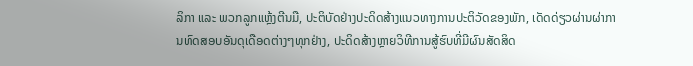ລິກາ ແລະ ພວກລູກແຫຼ້ງຕີນມື, ປະຕິບັດຢ່າງປະດິດສ້າງແນວທາງການປະຕິວັດຂອງພັກ, ເດັດດ່ຽວຜ່ານຜ່າການທົດສອບອັນດຸເດືອດຕ່າງໆທຸກຢ່າງ, ປະດິດສ້າງຫຼາຍວິທີການສູ້ຮົບທີ່ມີຜົນສັດສິດ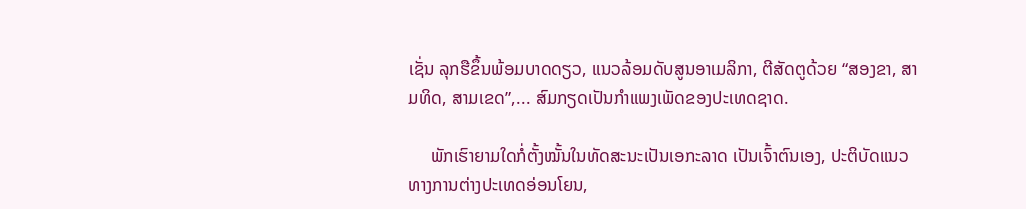ເຊັ່ນ ລຸກຮືຂຶ້ນພ້ອມບາດດຽວ, ແນວລ້ອມດັບສູນອາເມລິກາ, ຕີສັດຕູດ້ວຍ “ສອງຂາ, ສາມທິດ, ສາມເຂດ”,... ສົມກຽດເປັນກຳແພງເພັດຂອງປະເທດຊາດ.

     ພັກເຮົາຍາມໃດກໍ່ຕັ້ງໝັ້ນໃນທັດສະນະເປັນເອກະລາດ ເປັນເຈົ້າຕົນເອງ, ປະຕິບັດແນວທາງການຕ່າງປະເທດອ່ອນໂຍນ,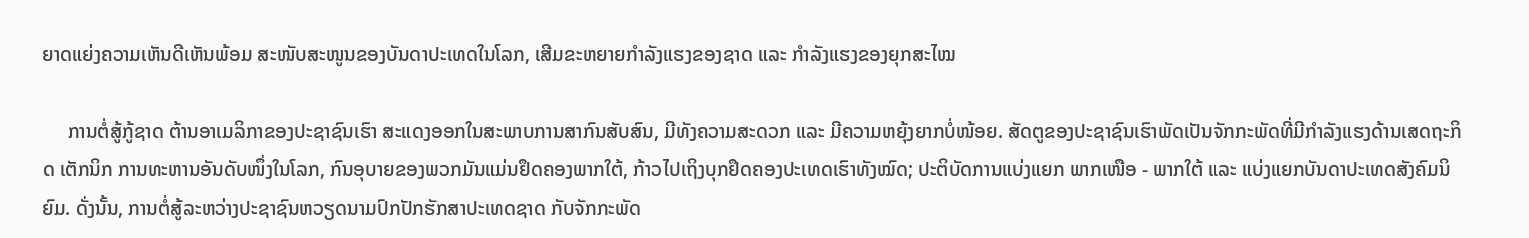ຍາດແຍ່ງຄວາມເຫັນດີເຫັນພ້ອມ ສະໜັບສະໜູນຂອງບັນດາປະເທດໃນໂລກ, ເສີມຂະຫຍາຍກຳລັງແຮງຂອງຊາດ ແລະ ກຳລັງແຮງຂອງຍຸກສະໄໝ

     ການຕໍ່ສູ້ກູ້ຊາດ ຕ້ານອາເມລິກາຂອງປະຊາຊົນເຮົາ ສະແດງອອກໃນສະພາບການສາກົນສັບສົນ, ມີທັງຄວາມສະດວກ ແລະ ມີຄວາມຫຍຸ້ງຍາກບໍ່ໜ້ອຍ. ສັດຕູຂອງປະຊາຊົນເຮົາພັດເປັນຈັກກະພັດທີ່ມີກຳລັງແຮງດ້ານເສດຖະກິດ ເຕັກນິກ ການທະຫານອັນດັບໜຶ່ງໃນໂລກ, ກົນອຸບາຍຂອງພວກມັນແມ່ນຢຶດຄອງພາກໃຕ້, ກ້າວໄປເຖິງບຸກຢຶດຄອງປະເທດເຮົາທັງໝົດ; ປະຕິບັດການແບ່ງແຍກ ພາກເໜືອ - ພາກໃຕ້ ແລະ ແບ່ງແຍກບັນດາປະເທດສັງຄົມນິຍົມ. ດັ່ງນັ້ນ, ການຕໍ່ສູ້ລະຫວ່າງປະຊາຊົນຫວຽດນາມປົກປັກຮັກສາປະເທດຊາດ ກັບຈັກກະພັດ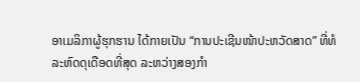ອາເມລິກາຜູ້ຮຸກຮານ ໄດ້ກາຍເປັນ “ການປະເຊີນໜ້າປະຫວັດສາດ” ທີ່ທໍລະຫົດດຸເດືອດທີ່ສຸດ ລະຫວ່າງສອງກຳ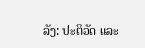ລັງ: ປະຕິວັດ ແລະ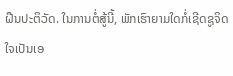ຝືນປະຕິວັດ. ໃນການຕໍ່ສູ້ນີ້, ພັກເຮົາຍາມໃດກໍ່ເຊີດຊູຈິດໃຈເປັນເອ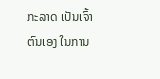ກະລາດ ເປັນເຈົ້າຕົນເອງ ໃນການ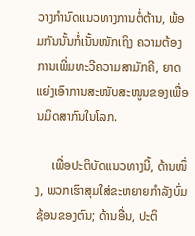ວາງກຳນົດແນວທາງການຕໍ່ຕ້ານ, ພ້ອມກັນນັ້ນກໍ່ເນັ້ນໜັກເຖິງ ຄວາມຕ້ອງການເພີ່ມທະວີຄວາມສາມັກຄີ, ຍາດແຍ່ງເອົາການສະໜັບສະໜູນຂອງເພື່ອນມິດສາກົນໃນໂລກ.

     ເພື່ອປະຕິບັດແນວທາງນີ້, ດ້ານໜຶ່ງ, ພວກເຮົາສຸມໃສ່ຂະຫຍາຍກຳລັງບົ່ມຊ້ອນຂອງຕົນ; ດ້ານອື່ນ, ປະຕິ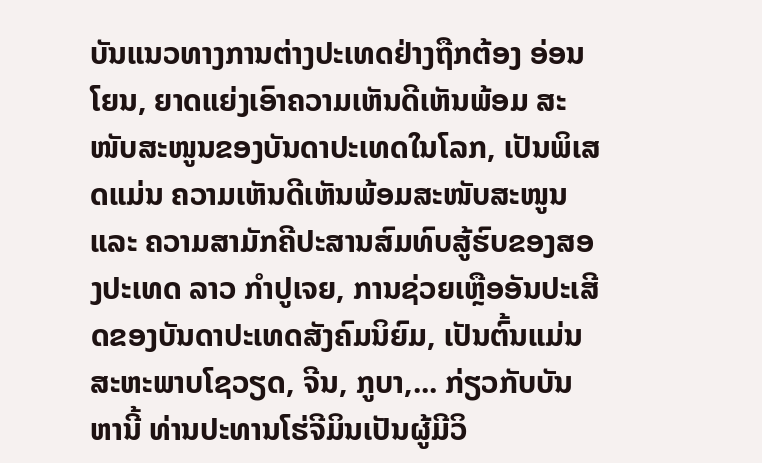ບັນແນວທາງການຕ່າງປະເທດຢ່າງຖືກຕ້ອງ ອ່ອນໂຍນ, ຍາດແຍ່ງເອົາຄວາມເຫັນດີເຫັນພ້ອມ ສະໜັບສະໜູນຂອງບັນດາປະເທດໃນໂລກ, ເປັນພິເສດແມ່ນ ຄວາມເຫັນດີເຫັນພ້ອມສະໜັບສະໜູນ ແລະ ຄວາມສາມັກຄີປະສານສົມທົບສູ້ຮົບຂອງສອງປະເທດ ລາວ ກຳປູເຈຍ, ການຊ່ວຍເຫຼືອອັນປະເສີດຂອງບັນດາປະເທດສັງຄົມນິຍົມ, ເປັນຕົ້ນແມ່ນສະຫະພາບໂຊວຽດ, ຈີນ, ກູບາ,... ກ່ຽວກັບບັນຫານີ້ ທ່ານປະທານໂຮ່ຈີມິນເປັນຜູ້ມີວິ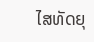ໄສທັດຍຸ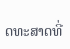ດທະສາດທີ່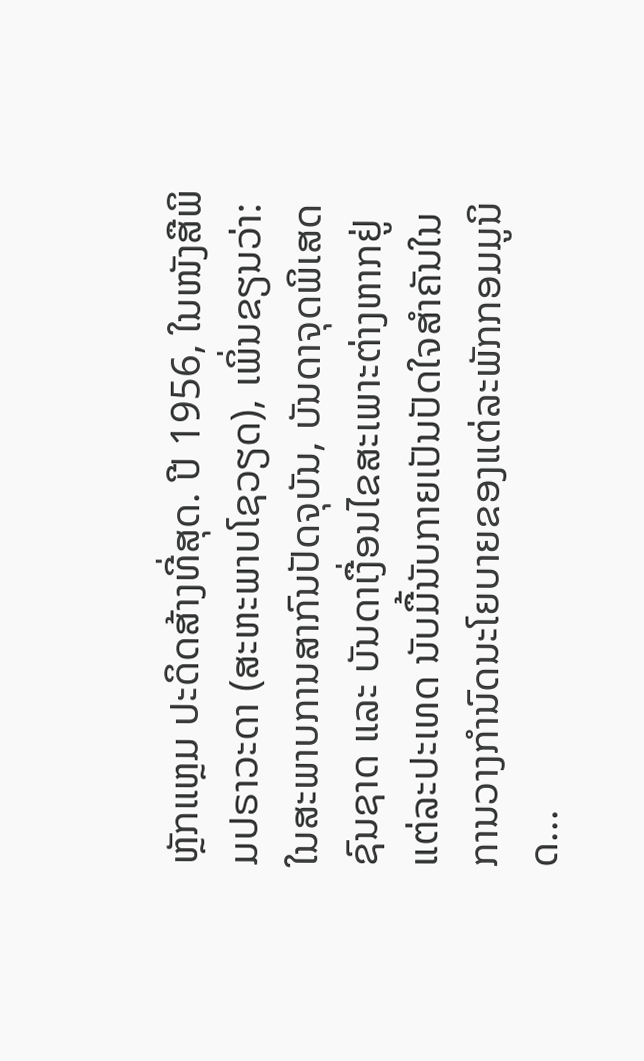ຫຼັກແຫຼມ ປະດິດສ້າງທີ່ສຸດ. ປີ 1956, ໃນໜັງສືພິມປຣາວະດາ (ສະຫະພາບໂຊວຽດ), ເພິ່ນຂຽນວ່າ: ໃນສະພາບການສາກົນປັດຈຸບັນ, ບັນດາຈຸດພິເສດຊົນຊາດ ແລະ ບັນດາເງື່ອນໄຂສະເພາະຕ່າງຫາກຢູ່ແຕ່ລະປະເທດ ນັບມື້ນັບກາຍເປັນປັດໃຈສຳຄັນໃນການວາງກຳນົດນະໂຍບາຍຂອງແຕ່ລະພັກກອມມູນິດ...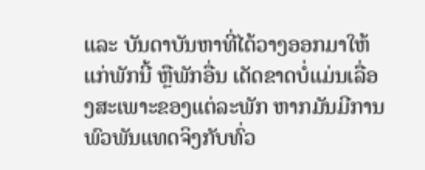ແລະ ບັນດາບັນຫາທີ່ໄດ້ວາງອອກມາໃຫ້ແກ່ພັກນີ້ ຫຼືພັກອື່ນ ເດັດຂາດບໍ່ແມ່ນເລື່ອງສະເພາະຂອງແຕ່ລະພັກ ຫາກມັນມີການພົວພັນແທດຈິງກັບທົ່ວ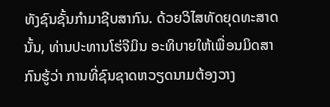ທັງຊົນຊັ້ນກຳມາຊີບສາກົນ. ດ້ວຍວິໄສທັດຍຸດທະສາດນັ້ນ, ທ່ານປະທານໂຮ່ຈີມິນ ອະທິບາຍໃຫ້ເພື່ອນມິດສາກົນຮູ້ວ່າ ການທີ່ຊົນຊາດຫວຽດນາມຕ້ອງວາງ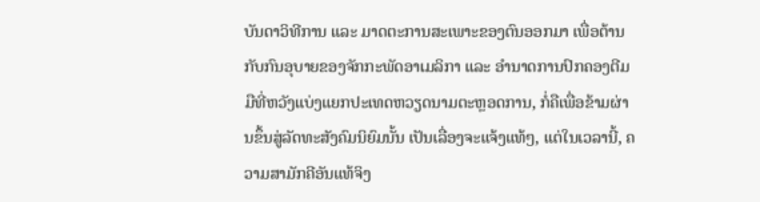ບັນດາວິທີການ ແລະ ມາດຕະການສະເພາະຂອງຕົນອອກມາ ເພື່ອຕ້ານກັບກົນອຸບາຍຂອງຈັກກະພັດອາເມລິກາ ແລະ ອຳນາດການປົກຄອງຕີມມືທີ່ຫວັງແບ່ງແຍກປະເທດຫວຽດນາມຕະຫຼອດການ, ກໍ່ຄືເພື່ອຂ້າມຜ່ານຂຶ້ນສູ່ລັດທະສັງຄົມນິຍົມນັ້ນ ເປັນເລື່ອງຈະແຈ້ງແທ້ໆ, ແຕ່ໃນເວລານີ້, ຄວາມສາມັກຄີອັນແທ້ຈິງ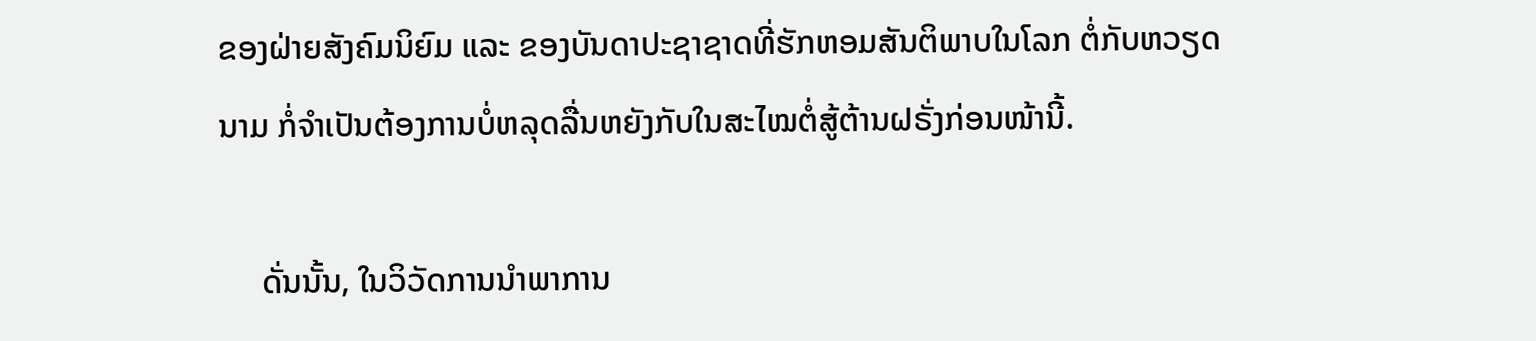ຂອງຝ່າຍສັງຄົມນິຍົມ ແລະ ຂອງບັນດາປະຊາຊາດທີ່ຮັກຫອມສັນຕິພາບໃນໂລກ ຕໍ່ກັບຫວຽດນາມ ກໍ່ຈຳເປັນຕ້ອງການບໍ່ຫລຸດລື່ນຫຍັງກັບໃນສະໄໝຕໍ່ສູ້ຕ້ານຝຣັ່ງກ່ອນໜ້ານີ້.

     ດັ່ນນັ້ນ, ໃນວິວັດການນຳພາການ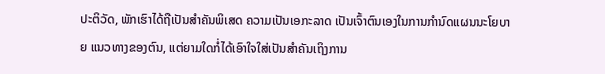ປະຕິວັດ, ພັກເຮົາໄດ້ຖືເປັນສຳຄັນພິເສດ ຄວາມເປັນເອກະລາດ ເປັນເຈົ້າຕົນເອງໃນການກຳນົດແຜນນະໂຍບາຍ ແນວທາງຂອງຕົນ, ແຕ່ຍາມໃດກໍ່ໄດ້ເອົາໃຈໃສ່ເປັນສຳຄັນເຖິງການ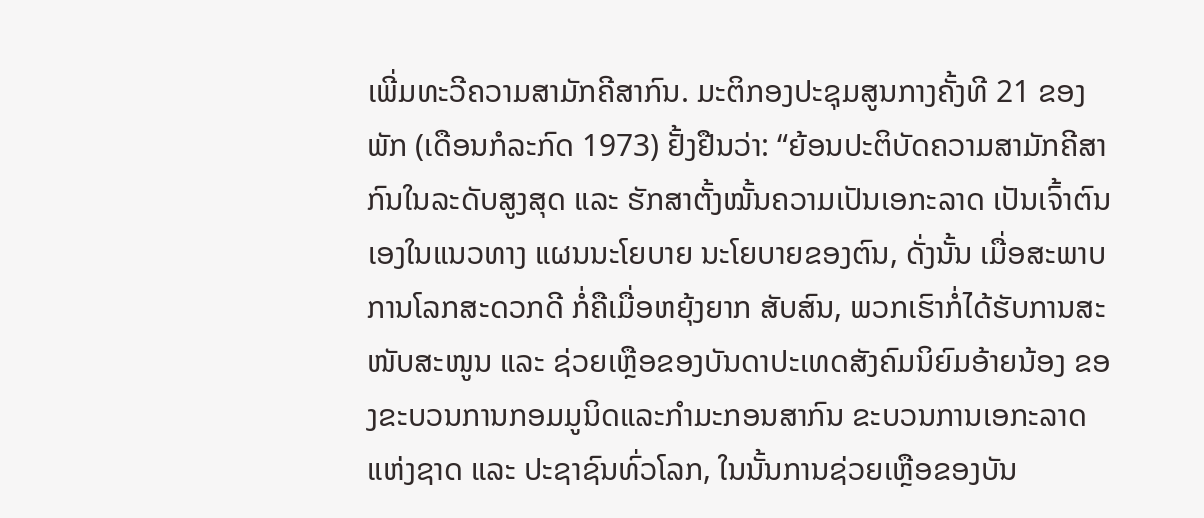ເພີ່ມທະວີຄວາມສາມັກຄີສາກົນ. ມະຕິກອງປະຊຸມສູນກາງຄັ້ງທີ 21 ຂອງພັກ (ເດືອນກໍລະກົດ 1973) ຢັ້ງຢືນວ່າ: “ຍ້ອນປະຕິບັດຄວາມສາມັກຄີສາກົນໃນລະດັບສູງສຸດ ແລະ ຮັກສາຕັ້ງໝັ້ນຄວາມເປັນເອກະລາດ ເປັນເຈົ້າຕົນເອງໃນແນວທາງ ແຜນນະໂຍບາຍ ນະໂຍບາຍຂອງຕົນ, ດັ່ງນັ້ນ ເມື່ອສະພາບການໂລກສະດວກດີ ກໍ່ຄືເມື່ອຫຍຸ້ງຍາກ ສັບສົນ, ພວກເຮົາກໍ່ໄດ້ຮັບການສະໜັບສະໜູນ ແລະ ຊ່ວຍເຫຼືອຂອງບັນດາປະເທດສັງຄົມນິຍົມອ້າຍນ້ອງ ຂອງຂະບວນການກອມມູນິດແລະກຳມະກອນສາກົນ ຂະບວນການເອກະລາດແຫ່ງຊາດ ແລະ ປະຊາຊົນທົ່ວໂລກ, ໃນນັ້ນການຊ່ວຍເຫຼືອຂອງບັນ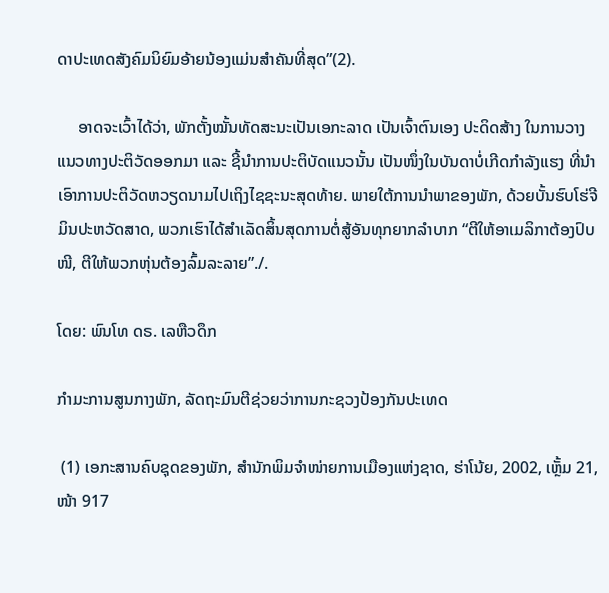ດາປະເທດສັງຄົມນິຍົມອ້າຍນ້ອງແມ່ນສຳຄັນທີ່ສຸດ”(2).

     ອາດຈະເວົ້າໄດ້ວ່າ, ພັກຕັ້ງໝັ້ນທັດສະນະເປັນເອກະລາດ ເປັນເຈົ້າຕົນເອງ ປະດິດສ້າງ ໃນການວາງແນວທາງປະຕິວັດອອກມາ ແລະ ຊີ້ນຳການປະຕິບັດແນວນັ້ນ ເປັນໜຶ່ງໃນບັນດາບໍ່ເກີດກຳລັງແຮງ ທີ່ນຳເອົາການປະຕິວັດຫວຽດນາມໄປເຖິງໄຊຊະນະສຸດທ້າຍ. ພາຍໃຕ້ການນຳພາຂອງພັກ, ດ້ວຍບັ້ນຮົບໂຮ່ຈີມິນປະຫວັດສາດ, ພວກເຮົາໄດ້ສຳເລັດສິ້ນສຸດການຕໍ່ສູ້ອັນທຸກຍາກລຳບາກ “ຕີໃຫ້ອາເມລິກາຕ້ອງປົບໜີ, ຕີໃຫ້ພວກຫຸ່ນຕ້ອງລົ້ມລະລາຍ”./.

ໂດຍ: ພົນໂທ ດຣ. ເລຫືວດຶກ

ກຳມະການສູນກາງພັກ, ລັດຖະມົນຕີຊ່ວຍວ່າການກະຊວງປ້ອງກັນປະເທດ

 (1) ເອກະສານຄົບຊຸດຂອງພັກ, ສຳນັກພິມຈຳໜ່າຍການເມືອງແຫ່ງຊາດ, ຮ່າໂນ້ຍ, 2002, ເຫຼັ້ມ 21, ໜ້າ 917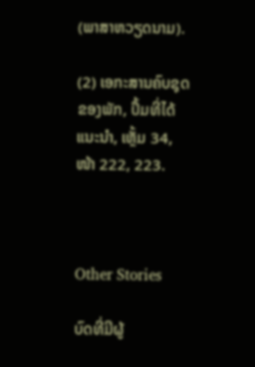(ພາສາຫວຽດນາມ).

(2) ເອກະສານຄົບຊຸດຂອງພັກ, ປຶ້ມທີ່ໄດ້ແນະນຳ, ເຫຼັ້ມ 34, ໜ້າ 222, 223.



Other Stories

ບົດທີ່ມີຜູ້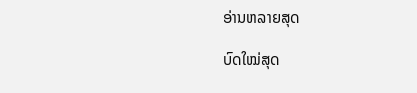ອ່ານຫລາຍສຸດ

ບົດໃໝ່ສຸດ